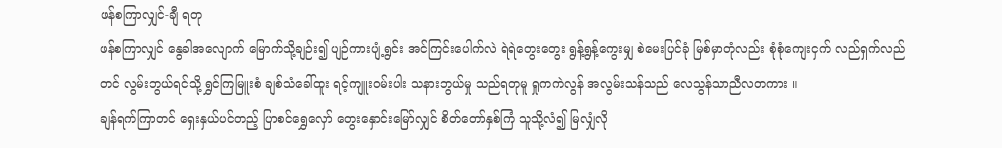ဖန်စကြာလျှင်-ချီ ရတု
ဖန်စကြာလျှင် နွေခါအလျောက် မြောက်သို့ချဉ်း၍ ပျဉ်ကားပျံ့ရွင်း အင်ကြင်းပေါက်လဲ ရဲရဲတွေးတွေး ရွန့်ရွန့်ကွေးမျှ စဲမေးပြင်ခုံ မြစ်မှာတုံလည်း စုံစုံကျေးငှက် လည်ရှက်လည်တင် လွမ်းဘွယ်ရင်သို့ ရွှင်ကြမြူးစံ ချစ်သံခေါ်ထူး ရင့်ကျူးဝမ်းပါး သနားဘွယ်မှု သည်ရတုမူ ရှုကကဲလွန် အလွမ်းသန်သည် လေသွန်သာညီလတကား ။
ချန်ရက်ကြာတင် ရှေးနှယ်ပင်တည့် ပြာစင်ရွှေလှော် တွေးနှောင်းမြော်လျှင် စိတ်တော်နှစ်ကြံ သူသို့လံ၍ မြလျှံလို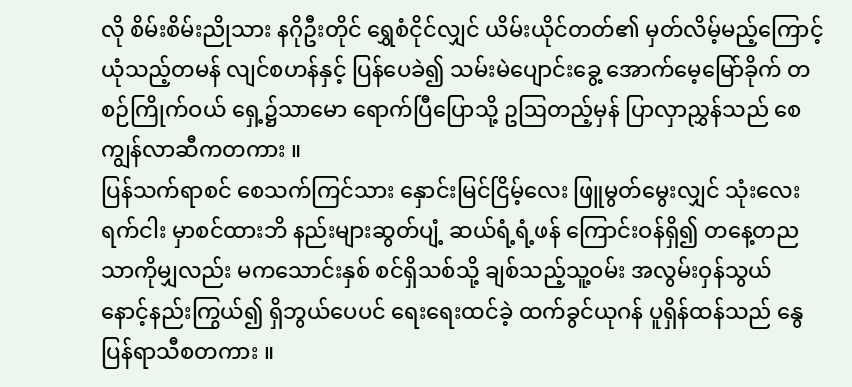လို စိမ်းစိမ်းညိုသား နဂိုဦးတိုင် ရွှေစံငိုင်လျှင် ယိမ်းယိုင်တတ်၏ မှတ်လိမ့်မည့်ကြောင့် ယုံသည့်တမန် လျင်စဟန်နှင့် ပြန်ပေခဲ၍ သမ်းမဲပျောင်းခွေ့ အောက်မေ့မြော်ခိုက် တစဉ်ကြိုက်ဝယ် ရှေ့၌သာမော ရောက်ပြီပြောသို့ ဥဩတည့်မှန် ပြာလှာညွှန်သည် စေကျွန်လာဆီကတကား ။
ပြန်သက်ရာစင် စေသက်ကြင်သား နှောင်းမြင်ငြိမ့်လေး ဖြူမွတ်မွေးလျှင် သုံးလေးရက်ငါး မှာစင်ထားဘိ နည်းများဆွတ်ပျံ့ ဆယ်ရံ့ရံ့ဖန် ကြောင်းဝန်ရှိ၍ တနေ့တည သာကိုမျှလည်း မကသောင်းနှစ် စင်ရှိသစ်သို့ ချစ်သည့်သူ့ဝမ်း အလွမ်းဝှန်သွယ် နောင့်နည်းကြွယ်၍ ရှိဘွယ်ပေပင် ရေးရေးထင်ခဲ့ ထက်ခွင်ယုဂန် ပူရှိန်ထန်သည် နွေပြန်ရာသီစတကား ။